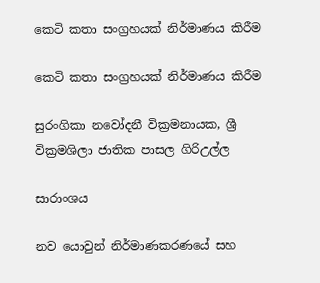කෙටි කතා සංග්‍රහයක් නිර්මාණය කිරීම

කෙටි කතා සංග්‍රහයක් නිර්මාණය කිරීම

සුරංගිකා නවෝදනී වික්‍රමනායක, ශ්‍රී වික්‍රමශිලා ජාතික පාසල ගිරිඋල්ල

සාරාංශය

නව යොවුන් නිර්මාණකරණයේ සහ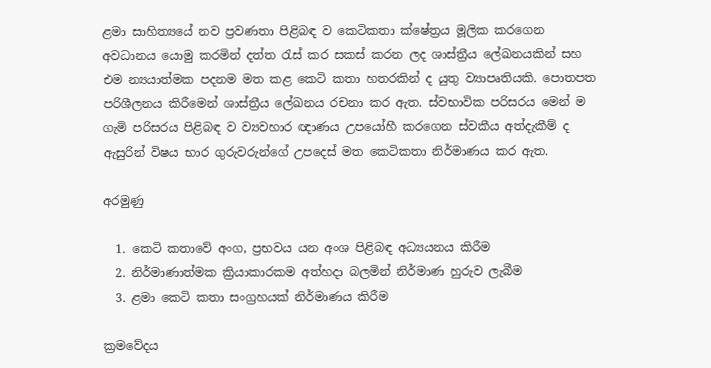ළමා සාහිත්‍යයේ නව ප්‍රවණතා පිළිබඳ ව කෙටිකතා ක්ෂේත්‍රය මූලික කරගෙන අවධානය යොමු කරමින් දත්ත රැස් කර සකස් කරන ලද ශාස්ත්‍රීය ලේඛනයකින් සහ එම න්‍යයාත්මක පදනම මත කළ කෙටි කතා හතරකින් ද යුතු ව්‍යාපෘතියකි. පොතපත පරිශීලනය කිරීමෙන් ශාස්ත්‍රීය ලේඛනය රචනා කර ඇත. ස්වභාවික පරිසරය මෙන් ම ගැමි පරිසරය පිළිබඳ ව ව්‍යවහාර ඥාණය උපයෝහී කරගෙන ස්වකීය අත්දැකීම් ද ඇසුරින් විෂය භාර ගුරුවරුන්ගේ උපදෙස් මත කෙටිකතා නිර්මාණය කර ඇත.

අරමුණු

  1. කෙටි කතාවේ අංග, ප්‍රභවය යන අංශ පිළිබඳ අධ්‍යයනය කිරීම
  2. නිර්මාණාත්මක ක්‍රියාකාරකම අත්හදා බලමින් නිර්මාණ හුරුව ලැබීම
  3. ළමා කෙටි කතා සංග්‍රහයක් නිර්මාණය කිරීම

ක්‍රමවේදය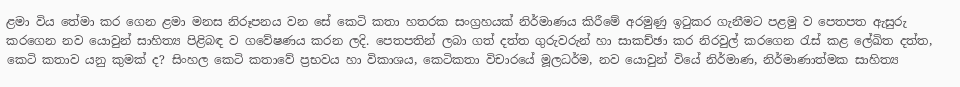ළමා විය තේමා කර ගෙන ළමා මනස නිරූපනය වන සේ කෙටි කතා හතරක සංග්‍රහයක් නිර්මාණය කිරීමේ අරමුණු ඉටුකර ගැනීමට පළමු ව පෙතපත ඇසුරු කරගෙන නව යොවුන් සාහිත්‍ය පිළිබඳ ව ගවේෂණය කරන ලදි. පෙතපතින් ලබා ගත් දත්ත ගුරුවරුන් හා සාකච්ඡා කර නිරවුල් කරගෙන රැස් කළ ලේඛිත දත්ත, කෙටි කතාව යනු කුමක් ද? සිංහල කෙටි කතාවේ ප්‍රභවය හා විකාශය, කෙටිකතා විචාරයේ මූලධර්ම, නව යොවුන් වියේ නිර්මාණ, නිර්මාණාත්මක සාහිත්‍ය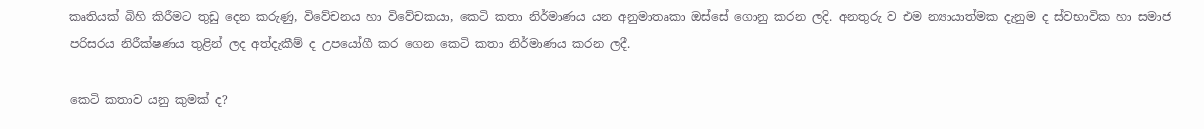කෘතියක් බිහි කිරීමට තුඩු දෙන කරුණු, විවේචනය හා විවේචකයා, කෙටි කතා නිර්මාණය යන අනුමාතෘකා ඔස්සේ ගොනු කරන ලදි. අනතුරු ව එම න්‍යායාත්මක දැනුම ද ස්වභාවික හා සමාජ පරිසරය නිරීක්ෂණය තුළින් ලද අත්දැකීම් ද උපයෝගී කර ගෙන කෙටි කතා නිර්මාණය කරන ලදී.

කෙටි කතාව යනු කුමක් ද?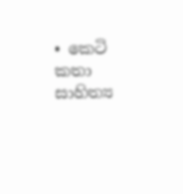• කෙටි කතා සාහිත්‍ය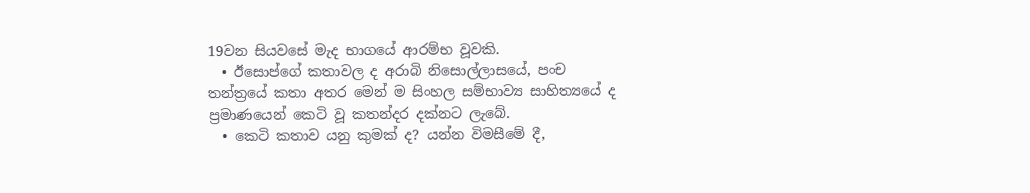19වන සියවසේ මැද භාගයේ ආරම්භ වූවකි.
  • ඊසොප්ගේ කතාවල ද අරාබි නිසොල්ලාසයේ, පංච තන්ත්‍රයේ කතා අතර මෙන් ම සිංහල සම්භාව්‍ය සාහිත්‍යයේ ද ප්‍රමාණයෙන් කෙටි වූ කතන්දර දක්නට ලැබේ.
  • කෙටි කතාව යනු කුමක් ද? යන්න විමසීමේ දී,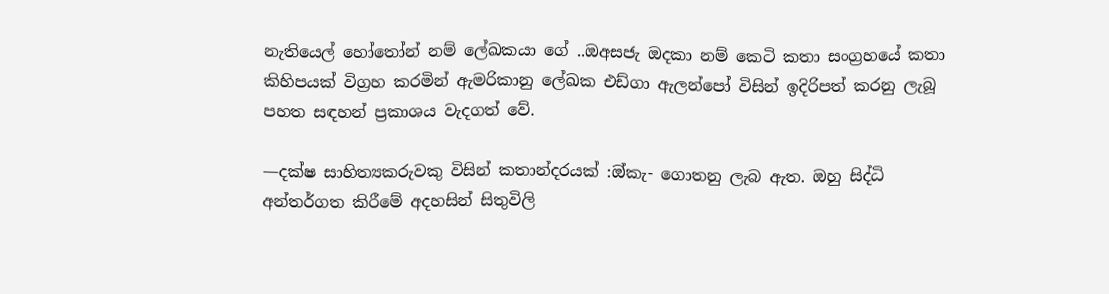නැතියෙල් හෝතෝන් නම් ලේඛකයා ගේ ..ඔඅසජැ ඔදකා නම් කෙටි කතා සංග්‍රහයේ කතා කිහිපයක් විග්‍රහ කරමින් ඇමරිකානු ලේඛක එඩ්ගා ඇලන්පෝ විසින් ඉදිරිපත් කරනු ලැබූ පහත සඳහන් ප්‍රකාශය වැදගත් වේ.

—දක්ෂ සාහිත්‍යකරුවකු විසින් කතාන්දරයක් :ඔ්කැ- ගොතනු ලැබ ඇත. ඔහු සිද්ධි අන්තර්ගත කිරීමේ අදහසින් සිතුවිලි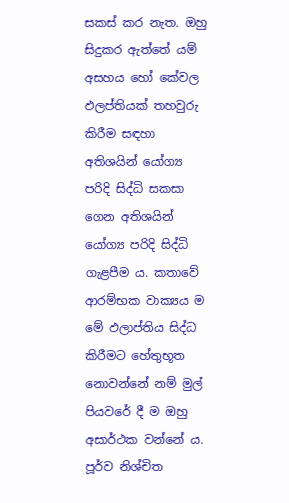සකස් කර නැත. ඔහු සිදුකර ඇත්තේ යම් අසහය හෝ කේවල ඵලප්තියක් තහවුරු කිරීම සඳහා අතිශයින් යෝග්‍ය පරිදි සිද්ධි සකසා ගෙන අතිශයින් යෝග්‍ය පරිදි සිද්ධි ගැළපීම ය. කතාවේ ආරම්භක වාක්‍යය ම මේ ඵලාප්තිය සිද්ධ කිරීමට හේතුභූත නොවන්නේ නම් මුල් පියවරේ දී ම ඔහු අසාර්ථක වන්නේ ය. පූර්ව නිශ්චිත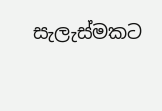සැලැස්මකට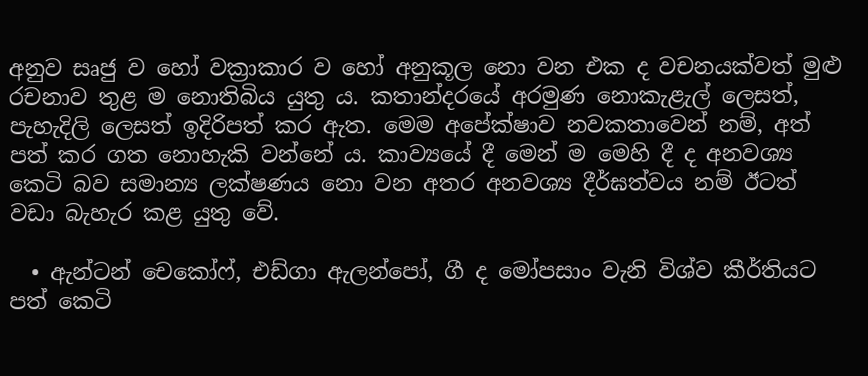අනුව සෘජු ව හෝ වක්‍රාකාර ව හෝ අනුකූල නො වන එක ද වචනයක්වත් මුළු රචනාව තුළ ම නොතිබිය යුතු ය. කතාන්දරයේ අරමුණ නොකැළැල් ලෙසත්, පැහැදිලි ලෙසත් ඉදිරිපත් කර ඇත. මෙම අපේක්ෂාව නවකතාවෙන් නම්, අත් පත් කර ගත නොහැකි වන්නේ ය. කාව්‍යයේ දී මෙන් ම මෙහි දී ද අනවශ්‍ය කෙටි බව සමාන්‍ය ලක්ෂණය නො වන අතර අනවශ්‍ය දීර්ඝත්වය නම් ඊටත් වඩා බැහැර කළ යුතු වේ.

  • ඇන්ටන් චෙකෝෆ්, එඩ්ගා ඇලන්පෝ, ගී ද මෝපසාං වැනි විශ්ව කීර්තියට පත් කෙටි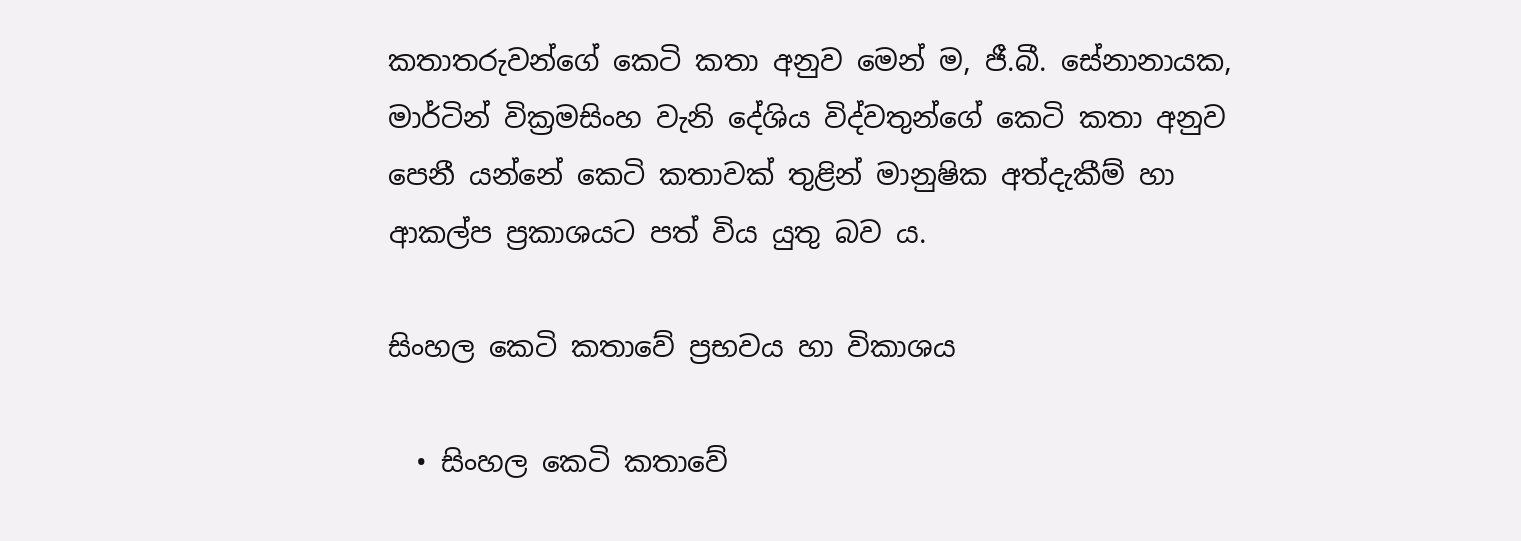කතාතරුවන්ගේ කෙටි කතා අනුව මෙන් ම, ජී.බී. සේනානායක, මාර්ටින් වික්‍රමසිංහ වැනි දේශිය විද්වතුන්ගේ කෙටි කතා අනුව පෙනී යන්නේ කෙටි කතාවක් තුළින් මානුෂික අත්දැකීම් හා ආකල්ප ප්‍රකාශයට පත් විය යුතු බව ය.

සිංහල කෙටි කතාවේ ප්‍රභවය හා විකාශය

  • සිංහල කෙටි කතාවේ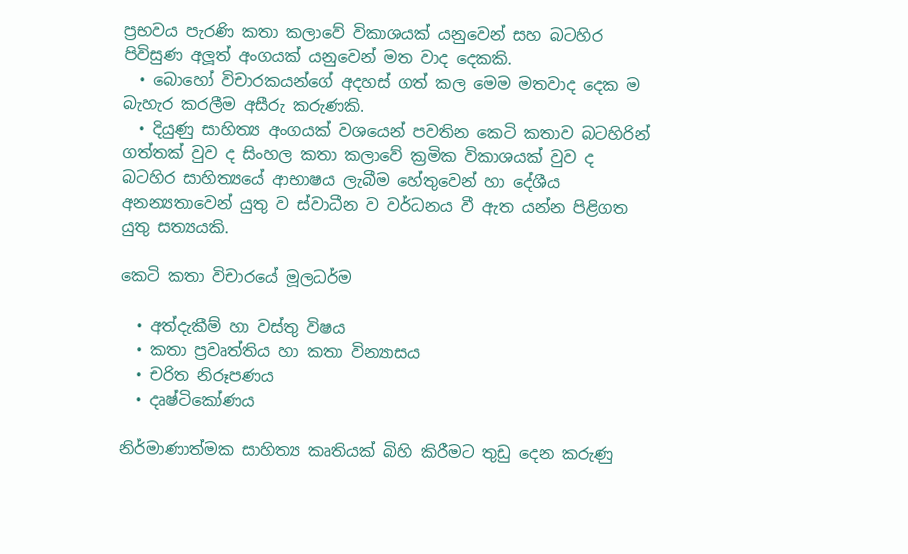ප්‍රභවය පැරණි කතා කලාවේ විකාශයක් යනුවෙන් සහ බටහිර පිවිසුණ අලූත් අංගයක් යනුවෙන් මත වාද දෙකකි.
  • බොහෝ විචාරකයන්ගේ අදහස් ගත් කල මෙම මතවාද දෙක ම බැහැර කරලීම අසීරු කරුණකි.
  • දියුණු සාහිත්‍ය අංගයක් වශයෙන් පවතින කෙටි කතාව බටහිරින් ගත්තක් වුව ද සිංහල කතා කලාවේ ක්‍රමික විකාශයක් වුව ද බටහිර සාහිත්‍යයේ ආභාෂය ලැබීම හේතුවෙන් හා දේශීය අනන්‍යතාවෙන් යුතු ව ස්වාධීන ව වර්ධනය වී ඇත යන්න පිළිගත යුතු සත්‍යයකි.

කෙටි කතා විචාරයේ මූලධර්ම

  • අත්දැකීම් හා වස්තු විෂය
  • කතා ප්‍රවෘත්තිය හා කතා වින්‍යාසය
  • චරිත නිරූපණය
  • දෘෂ්ටිකෝණය

නිර්මාණාත්මක සාහිත්‍ය කෘතියක් බිහි කිරීමට තුඩු දෙන කරුණු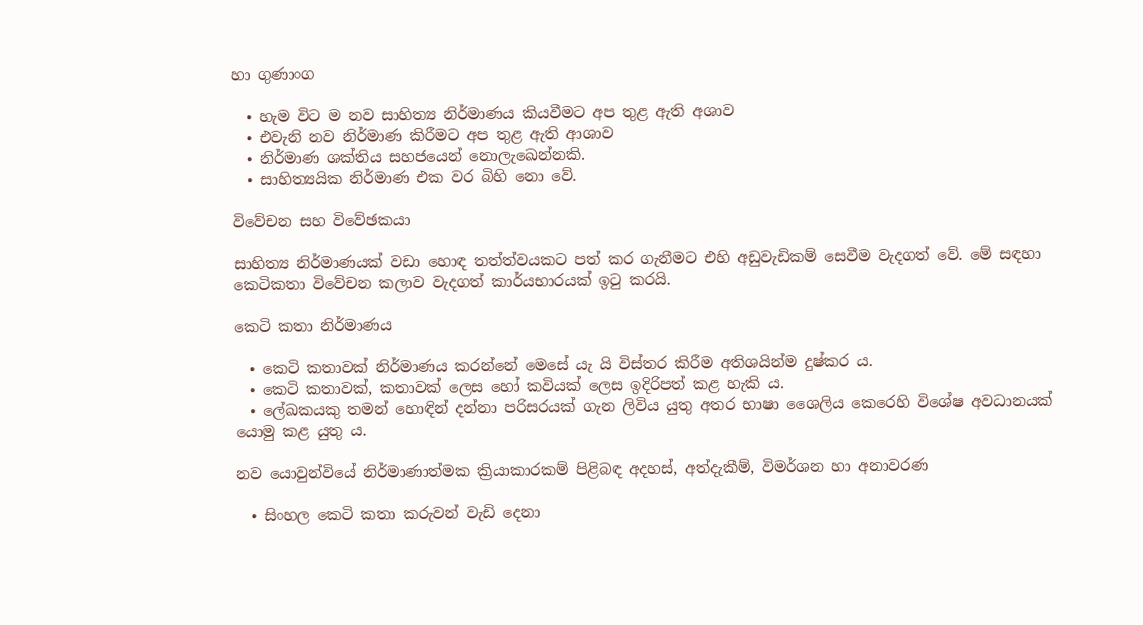හා ගුණාංග

  • හැම විට ම නව සාහිත්‍ය නිර්මාණය කියවීමට අප තුළ ඇති අශාව
  • එවැනි නව නිර්මාණ කිරීමට අප තුළ ඇති ආශාව
  • නිර්මාණ ශක්තිය සහජයෙන් නොලැඛෙන්නකි.
  • සාහිත්‍යයික නිර්මාණ එක වර බිහි නො වේ.

විවේචන සහ විවේඡකයා

සාහිත්‍ය නිර්මාණයක් වඩා හොඳ තත්ත්වයකට පත් කර ගැනීමට එහි අඩුවැඩිකම් සෙවීම වැදගත් වේ. මේ සඳහා කෙටිකතා විවේචන කලාව වැදගත් කාර්යභාරයක් ඉටු කරයි.

කෙටි කතා නිර්මාණය

  • කෙටි කතාවක් නිර්මාණය කරන්නේ මෙසේ යැ යි විස්තර කිරීම අතිශයින්ම දුෂ්කර ය.
  • කෙටි කතාවක්, කතාවක් ලෙස හෝ කවියක් ලෙස ඉදිරිපත් කළ හැකි ය.
  • ලේඛකයකු තමන් හොඳින් දන්නා පරිසරයක් ගැන ලිවිය යුතු අතර භාෂා ශෛලිය කෙරෙහි විශේෂ අවධානයක් යොමු කළ යුතු ය.

නව යොවුන්වියේ නිර්මාණාත්මක ක්‍රියාකාරකම් පිළිබඳ අදහස්, අත්දැකීම්, විමර්ශන හා අනාවරණ

  • සිංහල කෙටි කතා කරුවන් වැඩි දෙනා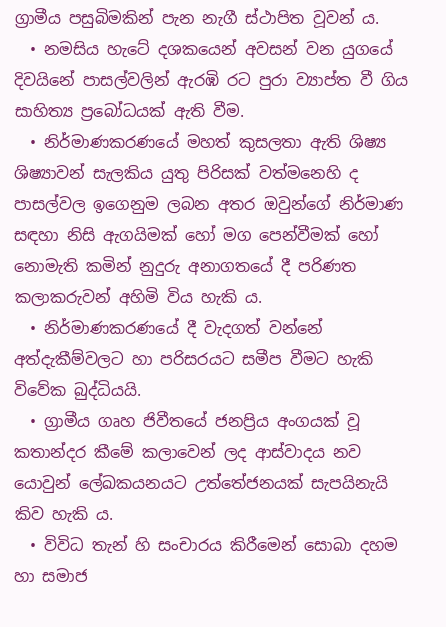ග්‍රාමීය පසුබිමකින් පැන නැගී ස්ථාපිත වූවන් ය.
  • නමසිය හැටේ දශකයෙන් අවසන් වන යුගයේ දිවයිනේ පාසල්වලින් ඇරඹි රට පුරා ව්‍යාප්ත වී ගිය සාහිත්‍ය ප්‍රබෝධයක් ඇති වීම.
  • නිර්මාණකරණයේ මහත් කුසලතා ඇති ශිෂ්‍ය ශිෂ්‍යාවන් සැලකිය යුතු පිරිසක් වත්මනෙහි ද පාසල්වල ඉගෙනුම ලබන අතර ඔවුන්ගේ නිර්මාණ සඳහා නිසි ඇගයිමක් හෝ මග පෙන්වීමක් හෝ නොමැති කමින් නුදුරු අනාගතයේ දී පරිණත කලාකරුවන් අහිමි විය හැකි ය.
  • නිර්මාණකරණයේ දී වැදගත් වන්නේ අත්දැකීම්වලට හා පරිසරයට සමීප වීමට හැකි විවේක බුද්ධියයි.
  • ග්‍රාමීය ගෘහ ජිවීතයේ ජනප්‍රිය අංගයක් වූ කතාන්දර කීමේ කලාවෙන් ලද ආස්වාදය නව යොවුන් ලේඛකයනයට උත්තේජනයක් සැපයිනැයි කිව හැකි ය.
  • විවිධ තැන් හි සංචාරය කිරීමෙන් සොබා දහම හා සමාජ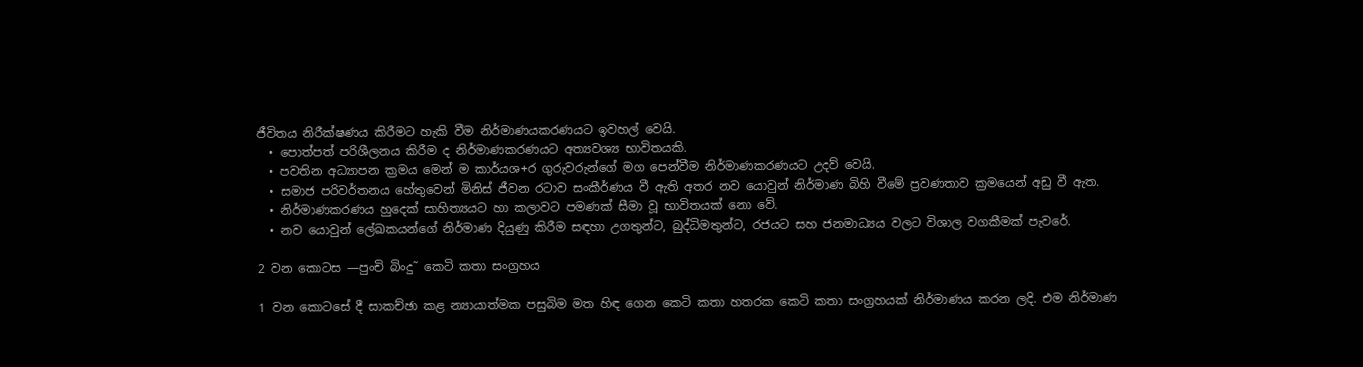ජීවිතය නිරීක්ෂණය කිරීමට හැකි වීම නිර්මාණයකරණයට ඉවහල් වෙයි.
  • පොත්පත් පරිශීලනය කිරීම ද නිර්මාණකරණයට අත්‍යවශ්‍ය භාවිතයකි.
  • පවතින අධ්‍යාපන ක්‍රමය මෙන් ම කාර්යශ+ර ගුරුවරුන්ගේ මග පෙන්වීම නිර්මාණකරණයට උදව් වෙයි.
  • සමාජ පරිවර්තනය හේතුවෙන් මිනිස් ජීවන රටාව සංකීර්ණය වී ඇති අතර නව යොවුන් නිර්මාණ බිහි වීමේ ප්‍රවණතාව ක්‍රමයෙන් අඩු වී ඇත.
  • නිර්මාණකරණය හුදෙක් සාහිත්‍යයට හා කලාවට පමණක් සීමා වූ භාවිතයක් නො වේ.
  • නව යොවුන් ලේඛකයන්ගේ නිර්මාණ දියුණු කිරීම සඳහා උගතුන්ට, බුද්ධිමතුන්ට, රජයට සහ ජනමාධ්‍යය වලට විශාල වගකීමක් පැවරේ.

2 වන කොටස —පුංචි බිංදු˜ කෙටි කතා සංග්‍රහය

1 වන කොටසේ දී සාකච්ඡා කළ න්‍යායාත්මක පසුබිම මත හිඳ ගෙන කෙටි කතා හතරක කෙටි කතා සංග්‍රහයක් නිර්මාණය කරන ලදි. එම නිර්මාණ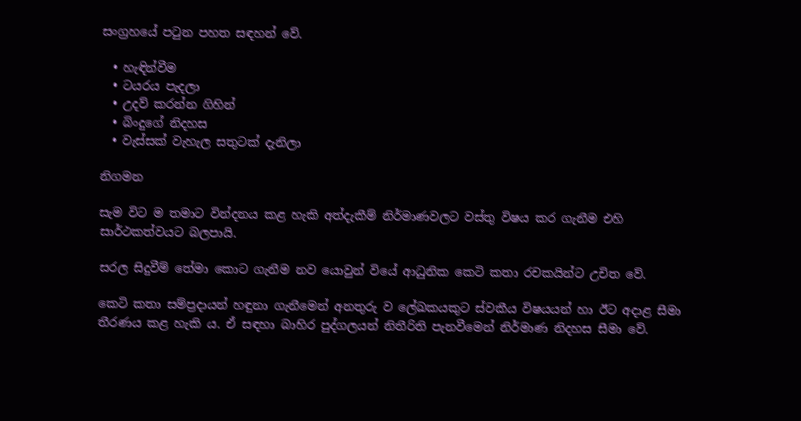සංග්‍රහයේ පටුන පහත සඳහන් වේ.

  • හැඳින්වීම
  • ටයරය පැදලා
  • උදව් කරන්න ගිහින්
  • බිංදුගේ නිදහස
  • වැස්සක් වැහැල සතුටක් දැනිලා

නිගමන

සැම විට ම තමාට වින්දනය කළ හැකි අත්දැකීම් නිර්මාණවලට වස්තු විෂය කර ගැනීම එහි සාර්ථකත්වයට බලපායි.

සරල සිදුවීම් තේමා කොට ගැනීම නව යොවුන් වියේ ආධුනික කෙටි කතා රචකයින්ට උචිත වේ.

කෙටි කතා සම්ප්‍රදායන් හඳුනා ගැනීමෙන් අනතුරු ව ලේඛකයකුට ස්වකීය විෂයයන් හා ඊට අදාළ සීමා තීරණය කළ හැකි ය. ඒ සඳහා බාහිර පුද්ගලයන් නිතීරිති පැනවීමෙන් නිර්මාණ නිදහස සීමා වේ.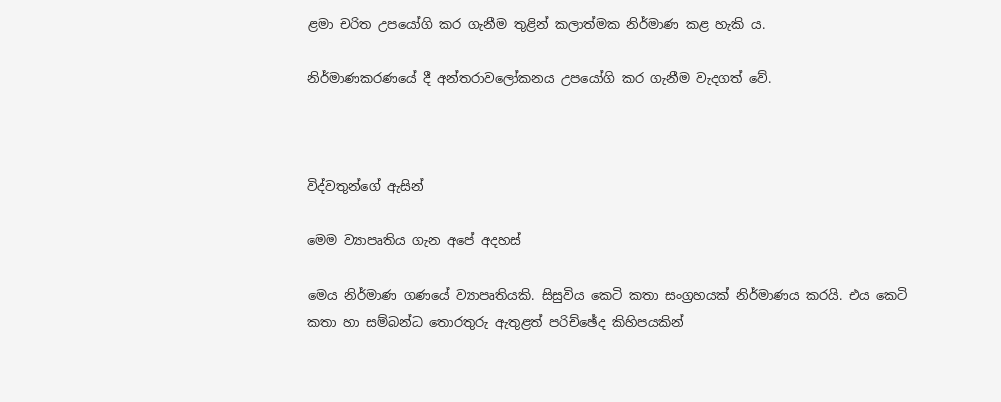ළමා චරිත උපයෝගි කර ගැනීම තුළින් කලාත්මක නිර්මාණ කළ හැකි ය.

නිර්මාණකරණයේ දී අන්තරාවලෝකනය උපයෝගි කර ගැනීම වැදගත් වේ.



විද්වතුන්ගේ ඇසින්

මෙම ව්‍යාපෘතිය ගැන අපේ අදහස්

මෙය නිර්මාණ ගණයේ ව්‍යාපෘතියකි. සිසුවිය කෙටි කතා සංග්‍රහයක් නිර්මාණය කරයි. එය කෙටි කතා හා සම්බන්ධ තොරතුරු ඇතුළත් පරිච්ඡේද කිහිපයකින්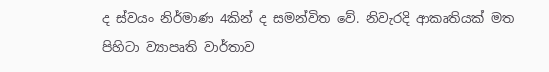ද ස්වයං නිර්මාණ 4කින් ද සමන්විත වේ. නිවැරදි ආකෘතියක් මත පිහිටා ව්‍යාපෘති වාර්තාව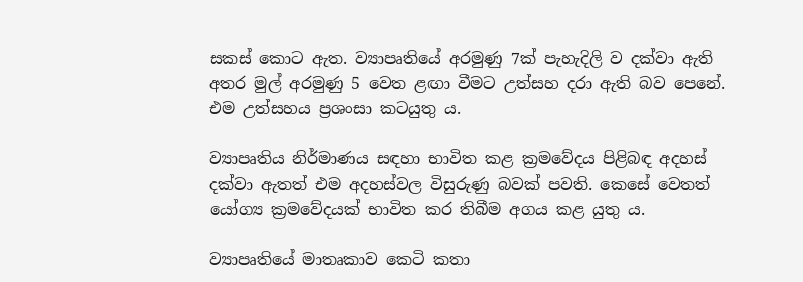සකස් කොට ඇත. ව්‍යාපෘතියේ අරමුණු 7ක් පැහැදිලි ව දක්වා ඇති අතර මුල් අරමුණු 5 වෙත ළඟා වීමට උත්සහ දරා ඇති බව පෙනේ. එම උත්සහය ප්‍රශංසා කටයුතු ය.

ව්‍යාපෘතිය නිර්මාණය සඳහා භාවිත කළ ක්‍රමවේදය පිළිබඳ අදහස් දක්වා ඇතත් එම අදහස්වල විසුරුණු බවක් පවති. කෙසේ වෙතත් යෝග්‍ය ක්‍රමවේදයක් භාවිත කර තිබීම අගය කළ යුතු ය.

ව්‍යාපෘතියේ මාතෘකාව කෙටි කතා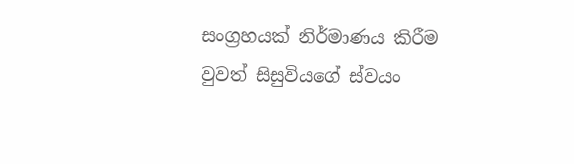සංග්‍රහයක් නිර්මාණය කිරීම වුවත් සිසුවියගේ ස්වයං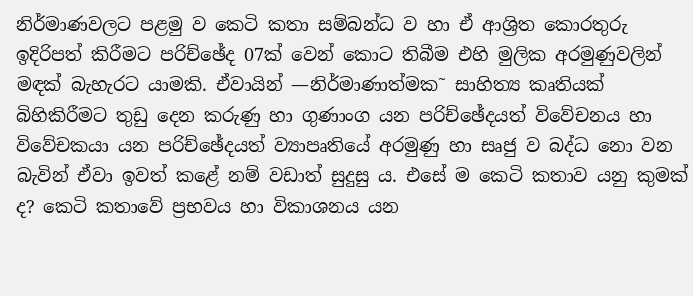නිර්මාණවලට පළමු ව කෙටි කතා සම්බන්ධ ව හා ඒ ආශ්‍රිත කොරතුරු ඉදිරිපත් කිරීමට පරිච්ඡේද 07ක් වෙන් කොට තිබීම එහි මුලික අරමුණුවලින් මඳක් බැහැරට යාමකි. ඒවායින් —නිර්මාණාත්මක˜ සාහිත්‍ය කෘතියක් බිහිකිරීමට තුඩු දෙන කරුණු හා ගුණාංග යන පරිච්ඡේදයත් විවේචනය හා විවේචකයා යන පරිච්ඡේදයත් ව්‍යාපෘතියේ අරමුණු හා සෘජු ව බද්ධ නො වන බැවින් ඒවා ඉවත් කළේ නම් වඩාත් සුදුසු ය. එසේ ම කෙටි කතාව යනු කුමක් ද? කෙටි කතාවේ ප්‍රභවය හා විකාශනය යන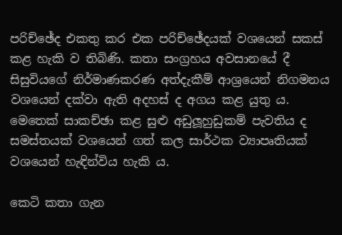පරිච්ඡේද එකතු කර එක පරිච්ඡේදයක් වශයෙන් සකස් කළ හැකි ව තිබිණි. කතා සංග්‍රහය අවසානයේ දී සිසුවියගේ නිර්මාණකරණ අත්දැකීම් ආශ්‍රයෙන් නිගමනය වශයෙන් දක්වා ඇති අදහස් ද අගය කළ යුතු ය. මෙතෙක් සාකච්ඡා කළ සුළු අඩුලූහුඩුකම් පැවතිය ද සමස්තයක් වශයෙන් ගත් කල සාර්ථක ව්‍යාපෘතියක් වශයෙන් හැඳින්විය හැකි ය.

කෙටි කතා ගැන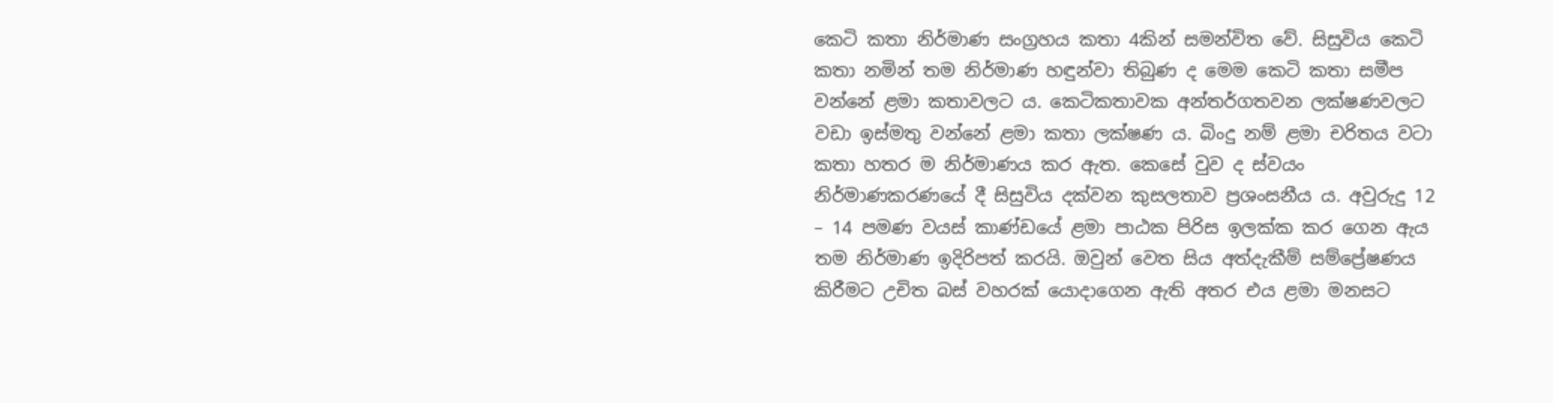කෙටි කතා නිර්මාණ සංග්‍රහය කතා 4කින් සමන්විත වේ. සිසුවිය කෙටි කතා නමින් තම නිර්මාණ හඳුන්වා තිබුණ ද මෙම කෙටි කතා සමීප වන්නේ ළමා කතාවලට ය. කෙටිකතාවක අන්තර්ගතවන ලක්ෂණවලට වඩා ඉස්මතු වන්නේ ළමා කතා ලක්ෂණ ය. බිංදු නම් ළමා චරිතය වටා කතා හතර ම නිර්මාණය කර ඇත. කෙසේ වුව ද ස්වයං නිර්මාණකරණයේ දී සිසුවිය දක්වන කුසලතාව ප්‍රශංසනීය ය. අවුරුදු 12 – 14 පමණ වයස් කාණ්ඩයේ ළමා පාඨක පිරිස ඉලක්ක කර ගෙන ඇය තම නිර්මාණ ඉදිරිපත් කරයි. ඔවුන් වෙත සිය අත්දැකීම් සම්ප්‍රේෂණය කිරීමට උචිත බස් වහරක් යොදාගෙන ඇති අතර එය ළමා මනසට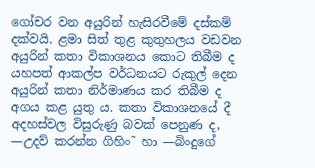ගෝචර වන අයුරින් හැසිරවීමේ දස්කම් දක්වයි. ළමා සිත් තුළ කුතුහලය වඩවන අයුරින් කතා විකාශනය කොට තිබීම ද යහපත් ආකල්ප වර්ධනයට රුකුල් දෙන අයුරින් කතා නිර්මාණය කර තිබීම ද අගය කළ යුතු ය. කතා විකාශනයේ දී අදහස්වල විසුරුණු බවක් පෙනුණ ද, —උදව් කරන්න ගිහිං˜ හා —බිංදුගේ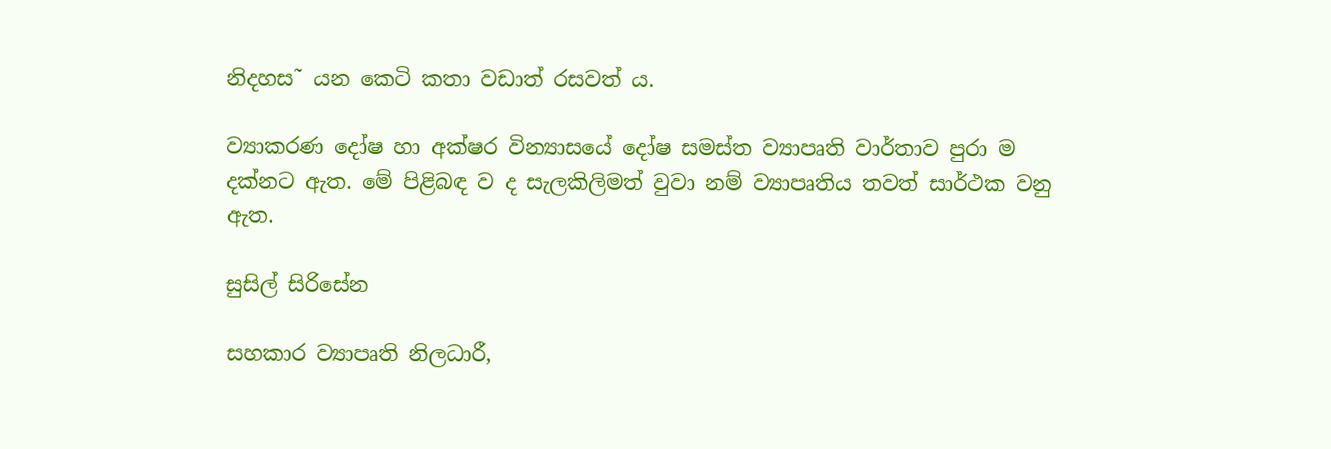නිදහස˜ යන කෙටි කතා වඩාත් රසවත් ය.

ව්‍යාකරණ දෝෂ හා අක්ෂර වින්‍යාසයේ දෝෂ සමස්ත ව්‍යාපෘති වාර්තාව පුරා ම දක්නට ඇත. මේ පිළිබඳ ව ද සැලකිලිමත් වුවා නම් ව්‍යාපෘතිය තවත් සාර්ථක වනු ඇත.

සුසිල් සිරිසේන

සහකාර ව්‍යාපෘති නිලධාරී,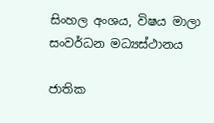සිංහල අංශය, විෂය මාලා සංවර්ධන මධ්‍යස්ථානය

ජාතික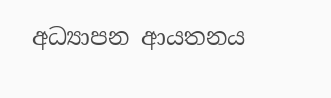අධ්‍යාපන ආයතනය